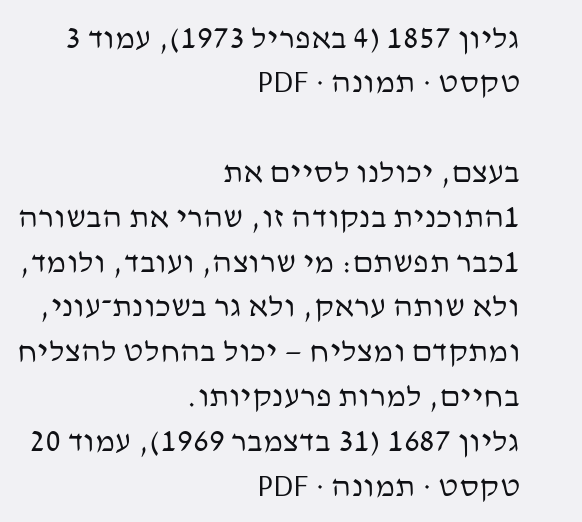גליון 1857 (4 באפריל 1973), עמוד 3
טקסט · תמונה · PDF

בעצם, יכולנו לסיים את
1התוכנית בנקודה זו, שהרי את הבשורה
1כבר תפשתם: מי שרוצה, ועובד, ולומד,
ולא שותה עראק, ולא גר בשכונת־עוני,
ומתקדם ומצליח — יכול בהחלט להצליח
בחיים, למרות פרענקיותו.
גליון 1687 (31 בדצמבר 1969), עמוד 20
טקסט · תמונה · PDF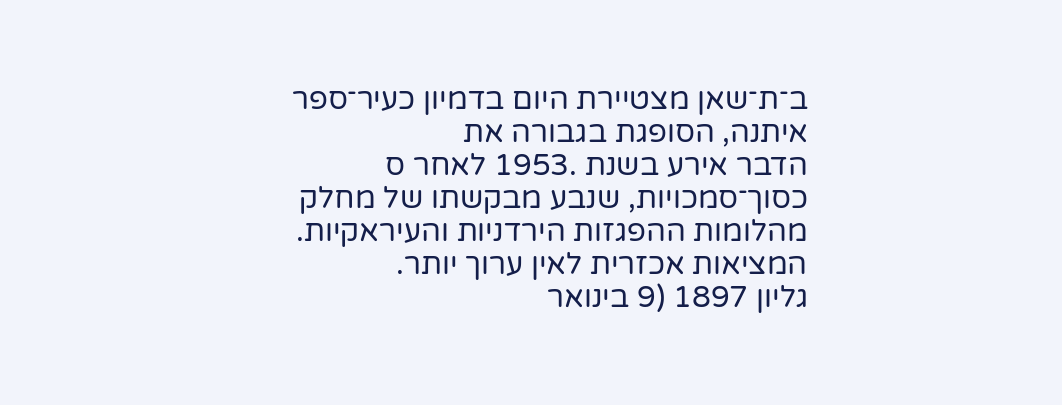ב־ת־שאן מצטיירת היום בדמיון כעיר־ספר איתנה, הסופגת בגבורה את
הדבר אירע בשנת .1953 לאחר ס כסוך־סמכויות, שנבע מבקשתו של מחלק
מהלומות ההפגזות הירדניות והעיראקיות. המציאות אכזרית לאין ערוך יותר.
גליון 1897 (9 בינואר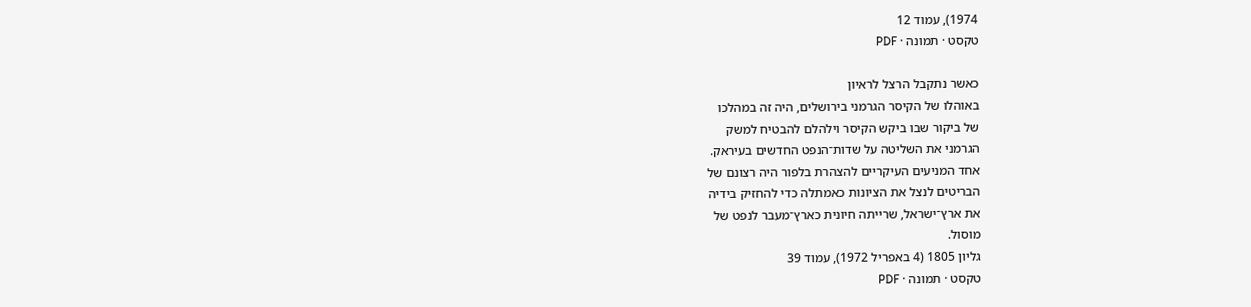1974), עמוד 12
טקסט · תמונה · PDF

כאשר נתקבל הרצל לראיון
באוהלו של הקיסר הגרמני בירושלים, היה זה במהלכו
של ביקור שבו ביקש הקיסר וילהלם להבטיח למשק
הגרמני את השליטה על שדות־הנפט החדשים בעיראק.
אחד המניעים העיקריים להצהרת בלפור היה רצונם של
הבריטים לנצל את הציונות כאמתלה כדי להחזיק בידיה
את ארץ־ישראל, שרייתה חיונית כארץ־מעבר לנפט של
מוסול.
גליון 1805 (4 באפריל 1972), עמוד 39
טקסט · תמונה · PDF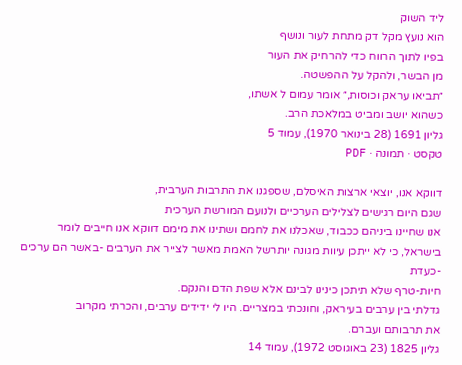ליד השוק
הוא נועץ מקל דק מתחת לעור ונושף
בפיו לתוך הרווח כדי להרחיק את העור
מן הבשר, ולהקל על ההפשטה.
״תביאו עראק וכוסות,״ אומר עמום ל אשתו,
כשהוא יושב ומביט במלאכת הרב.
גליון 1691 (28 בינואר 1970), עמוד 5
טקסט · תמונה · PDF

דווקא אנו, יוצאי ארצות האיסלם, שספגנו את התרבות הערבית,
שגם היום רגישים לצלילים הערכיים ולנועם המורשת הערכית
אנו שחיינו ביניהם ככבוד, שאכלנו את לחמם ושתינו את מימם דווקא אנו חייבים לומר בישראל, כי לא ייתכן עיוות מגונה יותרשל האמת מאשר לצייר את הערבים -באשר הם ערכים -כעדת
חיות-טרף שלא תיתכן כינינו לבינם אלא שפת הדם והנקם.
גדלתי בין ערבים בעיראק, וחונכתי במצריים. היו לי ידידים ערבים, והכרתי מקרוב
את תרבותם ועברם.
גליון 1825 (23 באוגוסט 1972), עמוד 14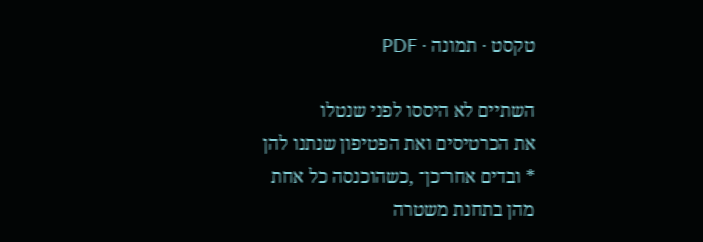טקסט · תמונה · PDF

השתיים לא היססו לפני שנטלו
את הכרטיסים ואת הפטיפון שנתנו להן
* ובדים אחר־כן־ ,כשהוכנסה כל אחת
מהן בתחנת משטרה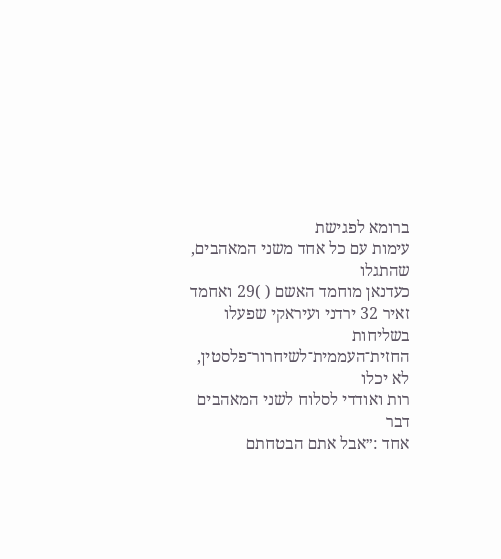ברומא לפגישת
עימות עם כל אחד משני המאהבים, שהתגלו
כעדנאן מוחמד האשם ( )29 ואחמד
זאיר 32 ירדני ועיראקי שפעלו בשליחות
החזית־העממית־לשיחרור־פלסטין, לא יכלו
רות ואודדי לסלוח לשני המאהבים דבר
אחד :״אבל אתם הבטחתם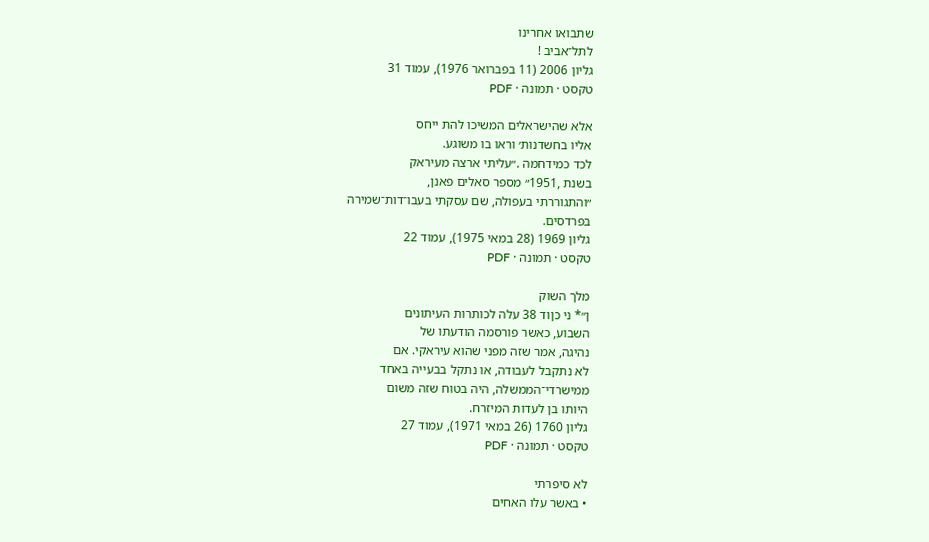שתבואו אחרינו
לתל־אביב !
גליון 2006 (11 בפברואר 1976), עמוד 31
טקסט · תמונה · PDF

אלא שהישראלים המשיכו להת ייחס
אליו בחשדנות׳ וראו בו משוגע.
לכד כמידחמה .״עליתי ארצה מעיראק
בשנת ,1951״ מספר סאלים פאנן,
״והתגוררתי בעפולה, שם עסקתי בעבו־דות־שמירה
בפרדסים.
גליון 1969 (28 במאי 1975), עמוד 22
טקסט · תמונה · PDF

מלך השוק
ן״* ני כןוד 38 עלה לכותרות העיתונים
השבוע, כאשר פורסמה הודעתו של
נהיגה, אמר שזה מפני שהוא עיראקי. אם
לא נתקבל לעבודה, או נתקל בבעייה באחד
ממישרדי־הממשלה, היה בטוח שזה משום
היותו בן לעדות המיזרח.
גליון 1760 (26 במאי 1971), עמוד 27
טקסט · תמונה · PDF

לא סיפרתי
• באשר עלו האחים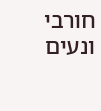חורבי ונעים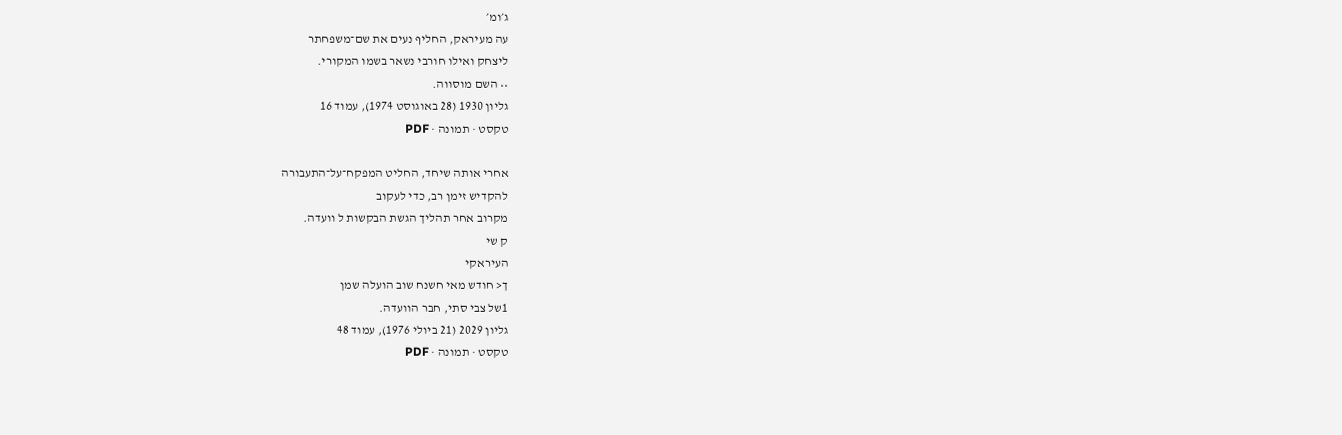ג׳ומ׳
עה מעיראק, החליף נעים את שם־משפחתר
ליצחק ואילו חורבי נשאר בשמו המקורי.
•• השם מוסווה.
גליון 1930 (28 באוגוסט 1974), עמוד 16
טקסט · תמונה · PDF

אחרי אותה שיחד, החליט המפקח־על־התעבורה
להקדיש זימן רב, כדי לעקוב
מקרוב אחר תהליך הגשת הבקשות ל וועדה.
ק שי
העיראקי
ך< חודש מאי חשנח שוב הועלה שמן
1של צבי סתי, חבר הוועדה.
גליון 2029 (21 ביולי 1976), עמוד 48
טקסט · תמונה · PDF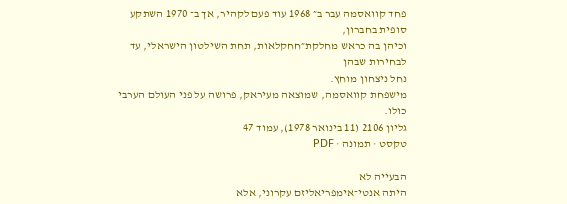פחד קוואסמה עבר ב״ 1968 עוד פעם לקהיר, אך ב־ 1970 השתקע סופית בחברון,
וכיהן בה כראש מחלקת״חחקלאות, תחת השילטון הישראלי, עד לבחירות שבהן
נחל ניצחון מוחץ.
מישפחת קוואסמה, שמוצאה מעיראק, פרושה על פני העולם הערבי כולו.
גליון 2106 (11 בינואר 1978), עמוד 47
טקסט · תמונה · PDF

הבעייה לא
היתה אנטי־אימפריאליזם עקרוני, אלא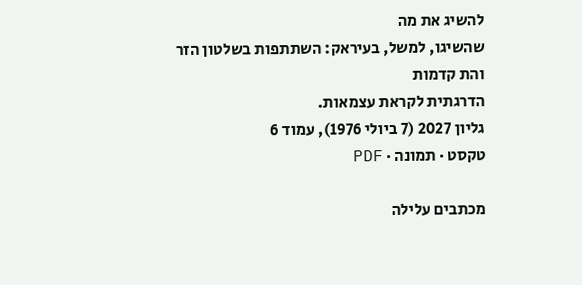להשיג את מה
שהשיגו, למשל, בעיראק: השתתפות בשלטון הזר והת קדמות
הדרגתית לקראת עצמאות.
גליון 2027 (7 ביולי 1976), עמוד 6
טקסט · תמונה · PDF

מכתבים עלילה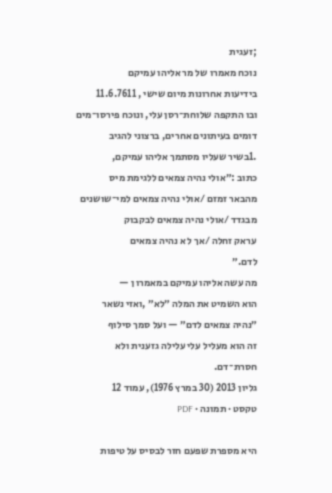;זעגית
נוכח מאמרו של מר אליהו עמיקם
בידיעות אחרונות מיום שישי , 11.6.7611
ובו התקפה שלוחת־רסן עלי, ונוכח פירסו־מים
דומים בעיתונים אחרים, ברצוני להגיב
.1בשיר שעליו מסתמך אליהו עמיקם,
כתוב :״אולי נהיה צמאים ללגימת מיס
מהבאר זמזם /אולי נהיה צמאים למי־שושנים
מבגדד /אולי נהיה צמאים לבקבוק
עראק זחלה /אך ל א נהיה צמאים
לדם.״
מה עשה אליהו עמיקם במאמרו ן —
הוא השמיט את המלה ״לא״ ,ואזי נשאר
״נהיה צמאים לדם״ — ועל סמך סילוף
זה הוא מעליל עלי עלילה גזענית ולא
חסרת־דם.
גליון 2013 (30 במרץ 1976), עמוד 12
טקסט · תמונה · PDF

היא מספרת שפעם חזר לבסיס על טיפות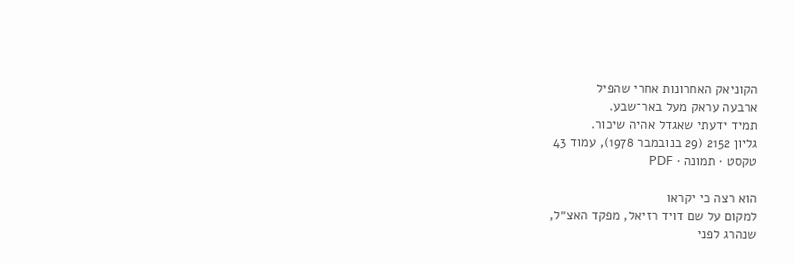הקוניאק האחרונות אחרי שהפיל
ארבעה עראק מעל באר־שבע.
תמיד ידעתי שאגדל אהיה שיכור.
גליון 2152 (29 בנובמבר 1978), עמוד 43
טקסט · תמונה · PDF

הוא רצה כי יקראו
למקום על שם דויד רזיאל, מפקד האצ״ל,
שנהרג לפני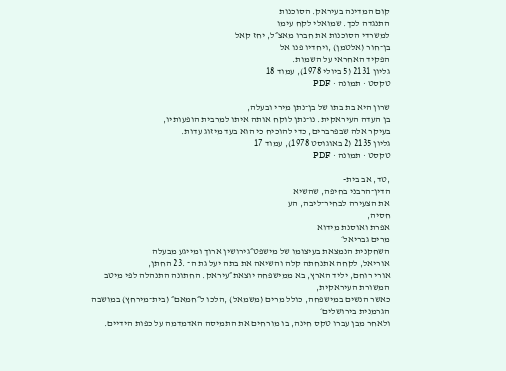קום המדינה בעיראק. הסוכנות
התנגדה לכך. שמואלי לקח עימו
למשרדי הסוכנות את חברו מאצ״ל, יחז קאל
בן־חור (אלטמן) ,ויחדיו פנו אל
הפקיד האחראי על השמות.
גליון 2131 (5 ביולי 1978), עמוד 18
טקסט · תמונה · PDF

שרון היא בת בתו של בן־נתן מירי ובעלה,
בן העדה העיראקית. נו־נתן לוקח אותה איתו למרבית הופעותיו,
בעיקר אלה שבפרברים, כדי להוכיח כי הוא בעד מיזוג עדות.
גליון 2135 (2 באוגוסט 1978), עמוד 17
טקסט · תמונה · PDF

,טד, אב בית-
הדין־הרבני בחיפה, שהשיא
את הצעירה לבחיר־ליבה, הע
חסיה,
אפרת ואוסנת מידוא
מרים גבריאל׳
השחקנית הנמצאת בעיצומו של מישפט״גירושין ארוך ומייגע מבעלה
אוריאל, לקחה אתנחתה קלה והשיאה את בתה יעל גת ה־ .23 החתן,
אורי רוחם, יליד הארץ, בא ממישפחה יוצאת״עיראק. החתונה התנהלה לפי מיטב המשורת העיראקית,
כאשר הנשים במישפחה, כולל מרים (משמאל) ,הלכו ל״חמאם״ (בית־מירחץ) במושבה הגרמנית בירושלים׳
ולאחר מבן עברו טקס חינה, בו מורחים את התמיסה האדמדמה על כפות הידיים.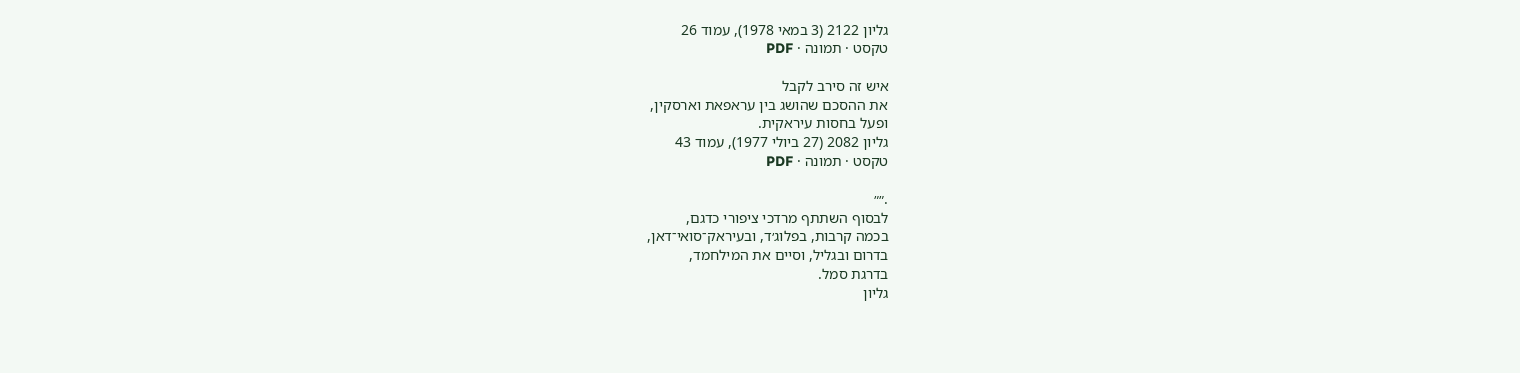גליון 2122 (3 במאי 1978), עמוד 26
טקסט · תמונה · PDF

איש זה סירב לקבל
את ההסכם שהושג בין עראפאת וארסקין,
ופעל בחסות עיראקית.
גליון 2082 (27 ביולי 1977), עמוד 43
טקסט · תמונה · PDF

.״״
לבסוף השתתף מרדכי ציפורי כדגם,
בכמה קרבות, בפלוג׳ד, ובעיראק־סואי־דאן,
בדרום ובגליל, וסיים את המילחמד,
בדרגת סמל.
גליון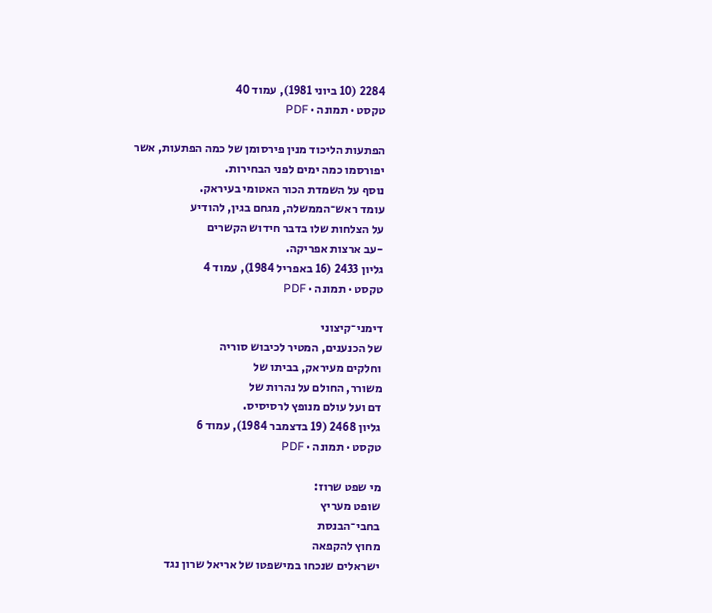2284 (10 ביוני 1981), עמוד 40
טקסט · תמונה · PDF

הפתעות הליכוד מנין פירסומן של כמה הפתעות, אשר
יפורסמו כמה ימים לפני הבחירות.
נוסף על השמדת הכור האטומי בעיראק.
עומד ראש־הממשלה, מגחם בגין, להודיע
על הצלחות שלו בדבר חידוש הקשרים
-עב ארצות אפריקה.
גליון 2433 (16 באפריל 1984), עמוד 4
טקסט · תמונה · PDF

דימני־קיצוני
של הכנענים, המטיר לכיבוש סוריה
וחלקים מעיראק, בביתו של
משורר, החולם על נהרות של
דם ועל עולם מנופץ לרסיסיס.
גליון 2468 (19 בדצמבר 1984), עמוד 6
טקסט · תמונה · PDF

מי שפט שרוז:
שופט מעריץ
בחבי־הבנסת
מחוץ להקפאה
ישראלים שנכחו במישפטו של אריאל שרון נגד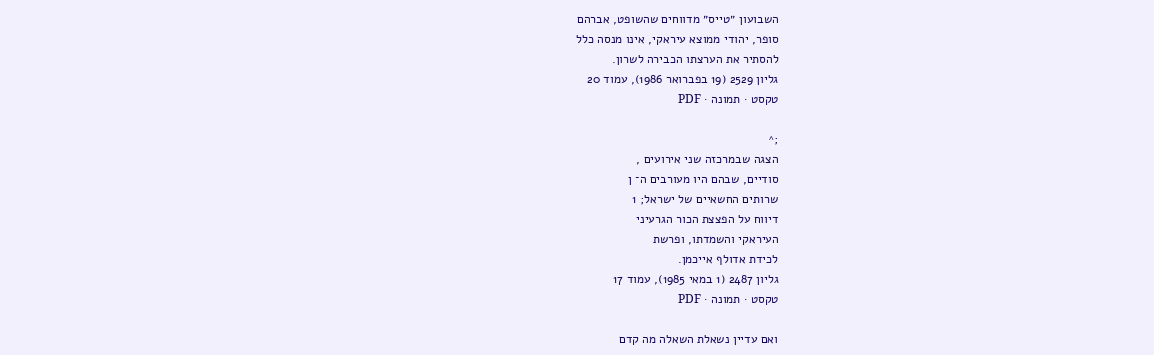השבועון ״טייס״ מדווחים שהשופט, אברהם
סופר, יהודי ממוצא עיראקי, אינו מנסה כלל
להסתיר את הערצתו הכבירה לשרון.
גליון 2529 (19 בפברואר 1986), עמוד 20
טקסט · תמונה · PDF

;^
הצגה שבמרכזה שני אירועים ,
סודיים, שבהם היו מעורבים ה־ ן
שרותים החשאיים של ישראל; 1
דיווח על הפצצת הכור הגרעיני
העיראקי והשמדתו, ופרשת
לכידת אדולף אייכמן.
גליון 2487 (1 במאי 1985), עמוד 17
טקסט · תמונה · PDF

ואם עדיין נשאלת השאלה מה קדם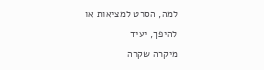למה, הסרט למציאות או להיפך, יעיד
מיקרה שקרה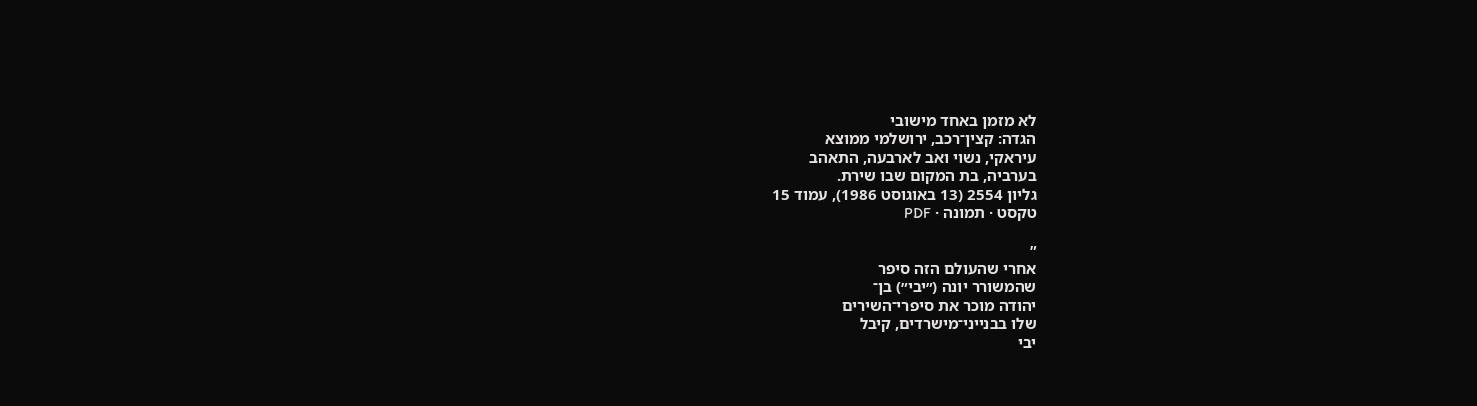לא מזמן באחד מישובי
הגדה: קצין־רכב, ירושלמי ממוצא
עיראקי, נשוי ואב לארבעה, התאהב
בערביה, בת המקום שבו שירת.
גליון 2554 (13 באוגוסט 1986), עמוד 15
טקסט · תמונה · PDF

״
אחרי שהעולם הזה סיפר
שהמשורר יונה (״יבי״) בן־
יהודה מוכר את סיפרי־השירים
שלו בבנייני־מישרדים, קיבל
יבי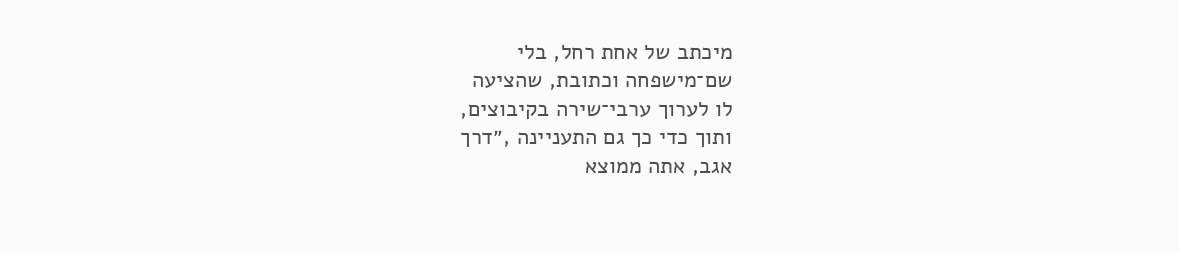מיכתב של אחת רחל, בלי
שם־מישפחה וכתובת, שהציעה
לו לערוך ערבי־שירה בקיבוצים,
ותוך כדי כך גם התעניינה ,״דרך
אגב, אתה ממוצא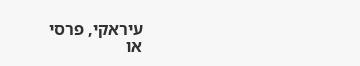עיראקי, פרסי
או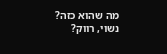מה שהוא כזה? נשוי, רווק?